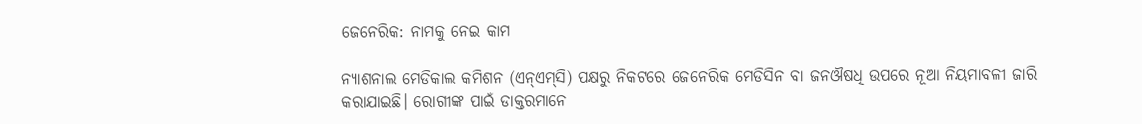ଜେନେରିକ: ନାମକୁ ନେଇ କାମ

ନ୍ୟାଶନାଲ ମେଡିକାଲ କମିଶନ (ଏନ୍‌ଏମ୍‌ସି) ପକ୍ଷରୁ ନିକଟରେ ଜେନେରିକ ମେଡିସିନ ବା ଜନଔଷଧି ଉପରେ ନୂଆ ନିୟମାବଳୀ ଜାରି କରାଯାଇଛି। ରୋଗୀଙ୍କ ପାଇଁ ଡାକ୍ତରମାନେ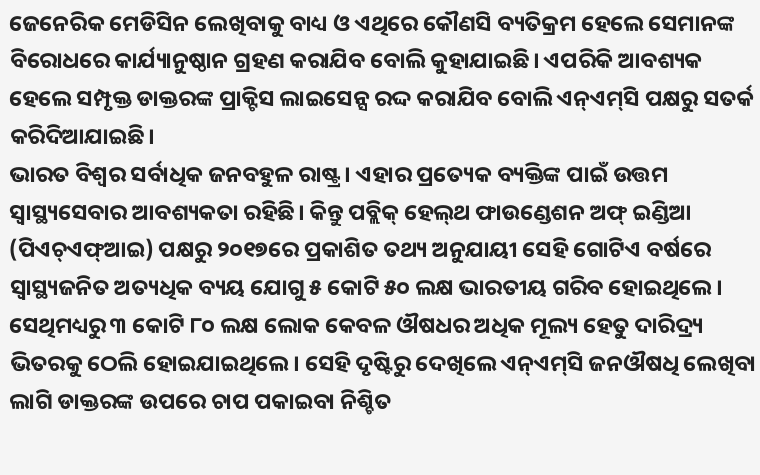ଜେନେରିକ ମେଡିସିନ ଲେଖିବାକୁ ବାଧ୍ୟ ଓ ଏଥିରେ କୌଣସି ବ୍ୟତିକ୍ରମ ହେଲେ ସେମାନଙ୍କ ବିରୋଧରେ କାର୍ଯ୍ୟାନୁଷ୍ଠାନ ଗ୍ରହଣ କରାଯିବ ବୋଲି କୁହାଯାଇଛି। ଏପରିକି ଆବଶ୍ୟକ ହେଲେ ସମ୍ପୃକ୍ତ ଡାକ୍ତରଙ୍କ ପ୍ରାକ୍ଟିସ ଲାଇସେନ୍ସ ରଦ୍ଦ କରାଯିବ ବୋଲି ଏନ୍‌ଏମ୍‌ସି ପକ୍ଷରୁ ସତର୍କ କରିଦିଆଯାଇଛି।
ଭାରତ ବିଶ୍ୱର ସର୍ବାଧିକ ଜନବହୁଳ ରାଷ୍ଟ୍ର। ଏହାର ପ୍ରତ୍ୟେକ ବ୍ୟକ୍ତିଙ୍କ ପାଇଁ ଉତ୍ତମ ସ୍ବାସ୍ଥ୍ୟସେବାର ଆବଶ୍ୟକତା ରହିଛି। କିନ୍ତୁ ପବ୍ଲିକ୍‌ ହେଲ୍‌ଥ ଫାଉଣ୍ଡେଶନ ଅଫ୍‌ ଇଣ୍ଡିଆ (ପିଏଚ୍‌ଏଫ୍‌ଆଇ) ପକ୍ଷରୁ ୨୦୧୭ରେ ପ୍ରକାଶିତ ତଥ୍ୟ ଅନୁଯାୟୀ ସେହି ଗୋଟିଏ ବର୍ଷରେ ସ୍ବାସ୍ଥ୍ୟଜନିତ ଅତ୍ୟଧିକ ବ୍ୟୟ ଯୋଗୁ ୫ କୋଟି ୫୦ ଲକ୍ଷ ଭାରତୀୟ ଗରିବ ହୋଇଥିଲେ। ସେଥିମଧ୍ୟରୁ ୩ କୋଟି ୮୦ ଲକ୍ଷ ଲୋକ କେବଳ ଔଷଧର ଅଧିକ ମୂଲ୍ୟ ହେତୁ ଦାରିଦ୍ର୍ୟ ଭିତରକୁ ଠେଲି ହୋଇଯାଇଥିଲେ। ସେହି ଦୃଷ୍ଟିରୁ ଦେଖିଲେ ଏନ୍‌ଏମ୍‌ସି ଜନଔଷଧି ଲେଖିବା ଲାଗି ଡାକ୍ତରଙ୍କ ଉପରେ ଚାପ ପକାଇବା ନିଶ୍ଚିତ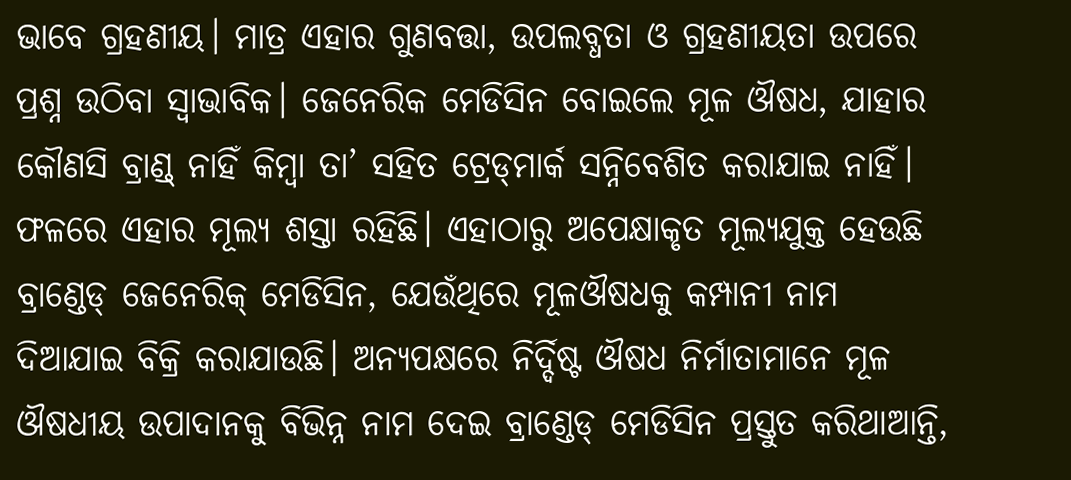ଭାବେ ଗ୍ରହଣୀୟ। ମାତ୍ର ଏହାର ଗୁଣବତ୍ତା, ଉପଲବ୍ଧତା ଓ ଗ୍ରହଣୀୟତା ଉପରେ ପ୍ରଶ୍ନ ଉଠିବା ସ୍ବାଭାବିକ। ଜେନେରିକ ମେଡିସିନ ବୋଇଲେ ମୂଳ ଔଷଧ, ଯାହାର କୌଣସି ବ୍ରାଣ୍ଡ୍‌ ନାହିଁ କିମ୍ବା ତା’ ସହିତ ଟ୍ରେଡ୍‌ମାର୍କ ସନ୍ନିବେଶିତ କରାଯାଇ ନାହିଁ। ଫଳରେ ଏହାର ମୂଲ୍ୟ ଶସ୍ତା ରହିଛି। ଏହାଠାରୁ ଅପେକ୍ଷାକୃତ ମୂଲ୍ୟଯୁକ୍ତ ହେଉଛି ବ୍ରାଣ୍ଡେଡ୍‌ ଜେନେରିକ୍‌ ମେଡିସିନ, ଯେଉଁଥିରେ ମୂଳଔଷଧକୁ କମ୍ପାନୀ ନାମ ଦିଆଯାଇ ବିକ୍ରି କରାଯାଉଛି। ଅନ୍ୟପକ୍ଷରେ ନିର୍ଦ୍ଦିଷ୍ଟ ଔଷଧ ନିର୍ମାତାମାନେ ମୂଳ ଔଷଧୀୟ ଉପାଦାନକୁ ବିଭିନ୍ନ ନାମ ଦେଇ ବ୍ରାଣ୍ଡେଡ୍‌ ମେଡିସିନ ପ୍ରସ୍ତୁତ କରିଥାଆନ୍ତି,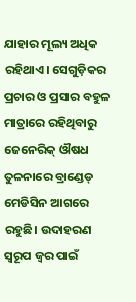ଯାହାର ମୂଲ୍ୟ ଅଧିକ ରହିଥାଏ। ସେଗୁଡ଼ିକର ପ୍ରଚାର ଓ ପ୍ରସାର ବହୁଳ ମାତ୍ରାରେ ରହିଥିବାରୁ ଜେନେରିକ୍‌ ଔଷଧ ତୁଳନାରେ ବ୍ରାଣ୍ଡେଡ୍‌ ମେଡିସିନ ଆଗରେ ରହୁଛି। ଉଦାହରଣ ସ୍ବରୂପ ଜ୍ୱର ପାଇଁ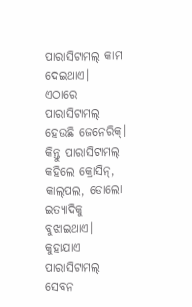ପାରାସିଟାମଲ୍‌ କାମ ଦେଇଥାଏ। ଏଠାରେ ପାରାସିଟାମଲ୍‌ ହେଉଛି ଜେନେରିକ୍‌। କିନ୍ତୁ ପାରାସିଟାମଲ୍‌ କହିଲେ କ୍ରୋସିନ୍‌, କାଲ୍‌ପଲ, ଡୋଲୋ ଇତ୍ୟାଦିକୁ ବୁଝାଇଥାଏ। କୁହାଯାଏ ପାରାସିଟାମଲ୍‌ ସେବନ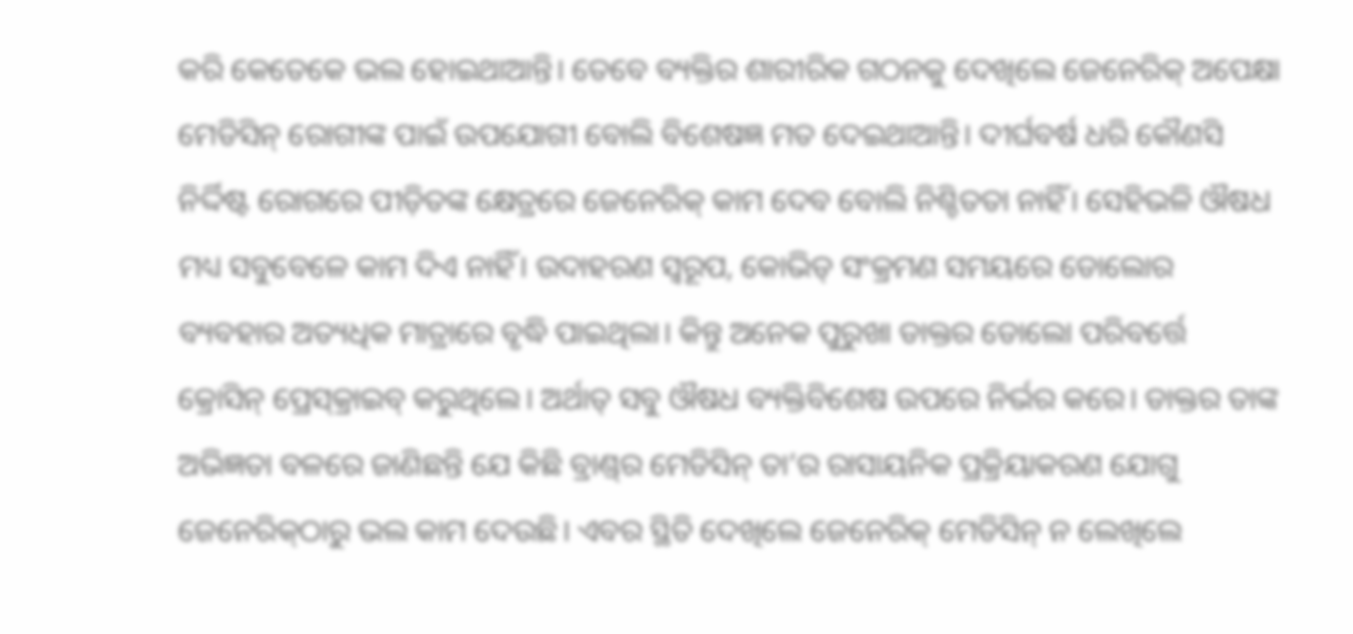କରି କେତେକେ ଭଲ ହୋଇଥାଆନ୍ତି। ତେବେ ବ୍ୟକ୍ତିର ଶାରୀରିକ ଗଠନକୁ ଦେଖିଲେ ଜେନେରିକ୍‌ ଅପେକ୍ଷା ମେଡିସିନ୍‌ ରୋଗୀଙ୍କ ପାଇଁ ଉପଯୋଗୀ ବୋଲି ବିଶେଷଜ୍ଞ ମତ ଦେଇଥାଆନ୍ତି। ଦୀର୍ଘବର୍ଷ ଧରି କୌଣସି ନିର୍ଦ୍ଦିଷ୍ଟ ରୋଗରେ ପୀଡ଼ିତଙ୍କ କ୍ଷେତ୍ରରେ ଜେନେରିକ୍‌ କାମ ଦେବ ବୋଲି ନିଶ୍ଚିତତା ନାହିଁ। ସେହିଭଳି ଔଷଧ ମଧ୍ୟ ସବୁବେଳେ କାମ ଦିଏ ନାହିଁ। ଉଦାହରଣ ସ୍ବରୂପ, କୋଭିଡ୍‌ ସଂକ୍ରମଣ ସମୟରେ ଡୋଲୋର ବ୍ୟବହାର ଅତ୍ୟଧିକ ମାତ୍ରାରେ ବୃଦ୍ଧି ପାଇଥିଲା। କିନ୍ତୁ ଅନେକ ପୁରୁଖା ଡାକ୍ତର ଡୋଲୋ ପରିବର୍ତ୍ତେ କ୍ରୋସିନ୍‌ ପ୍ରେସ୍‌କ୍ରାଇବ୍‌ କରୁଥିଲେ। ଅର୍ଥାତ୍‌ ସବୁ ଔଷଧ ବ୍ୟକ୍ତିବିଶେଷ ଉପରେ ନିର୍ଭର କରେ। ଡାକ୍ତର ତାଙ୍କ ଅଭିଜ୍ଞତା ବଳରେ ଜାଣିଛନ୍ତି ଯେ କିଛି ବ୍ରାଣ୍ଡ୍‌ର ମେଡିସିନ୍‌ ତା’ର ରାସାୟନିକ ପ୍ରକ୍ରିୟାକରଣ ଯୋଗୁ ଜେନେରିକ୍‌ଠାରୁ ଭଲ କାମ ଦେଉଛି। ଏବର ସ୍ଥିତି ଦେଖିଲେ ଜେନେରିକ୍‌ ମେଡିସିନ୍‌ ନ ଲେଖିଲେ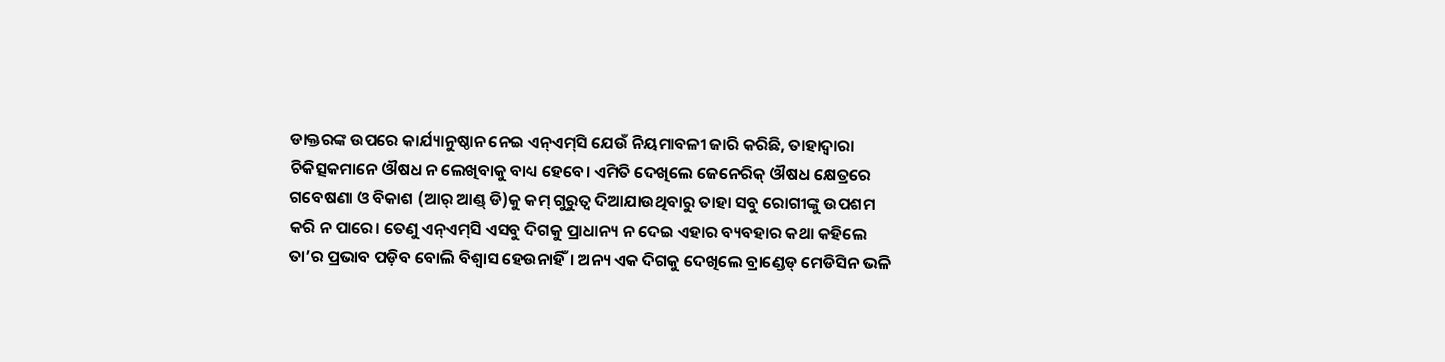ଡାକ୍ତରଙ୍କ ଉପରେ କାର୍ଯ୍ୟାନୁଷ୍ଠାନ ନେଇ ଏନ୍‌ଏମ୍‌ସି ଯେଉଁ ନିୟମାବଳୀ ଜାରି କରିଛି, ତାହାଦ୍ୱାରା ଚିକିତ୍ସକମାନେ ଔଷଧ ନ ଲେଖିବାକୁ ବାଧ୍ୟ ହେବେ। ଏମିତି ଦେଖିଲେ ଜେନେରିକ୍‌ ଔଷଧ କ୍ଷେତ୍ରରେ ଗବେଷଣା ଓ ବିକାଶ (ଆର୍‌ ଆଣ୍ଡ୍‌ ଡି)କୁ କମ୍‌ ଗୁରୁତ୍ୱ ଦିଆଯାଉଥିବାରୁ ତାହା ସବୁ ରୋଗୀଙ୍କୁ ଉପଶମ କରି ନ ପାରେ। ତେଣୁ ଏନ୍‌ଏମ୍‌ସି ଏସବୁ ଦିଗକୁ ପ୍ରାଧାନ୍ୟ ନ ଦେଇ ଏହାର ବ୍ୟବହାର କଥା କହିଲେ ତା’ର ପ୍ରଭାବ ପଡ଼ିବ ବୋଲି ବିଶ୍ୱାସ ହେଉନାହିଁ। ଅନ୍ୟ ଏକ ଦିଗକୁ ଦେଖିଲେ ବ୍ରାଣ୍ଡେଡ୍‌ ମେଡିସିନ ଭଳି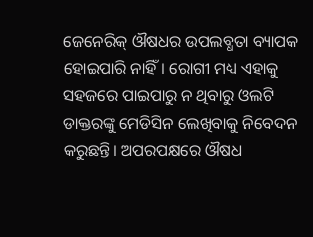ଜେନେରିକ୍‌ ଔଷଧର ଉପଲବ୍ଧତା ବ୍ୟାପକ ହୋଇପାରି ନାହିଁ। ରୋଗୀ ମଧ୍ୟ ଏହାକୁ ସହଜରେ ପାଇପାରୁ ନ ଥିବାରୁ ଓଲଟି ଡାକ୍ତରଙ୍କୁ ମେଡିସିନ ଲେଖିବାକୁ ନିବେଦନ କରୁଛନ୍ତି। ଅପରପକ୍ଷରେ ଔଷଧ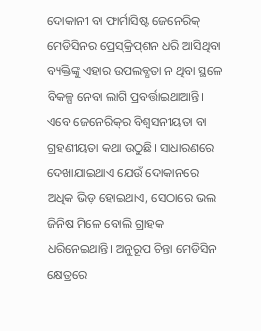ଦୋକାନୀ ବା ଫାର୍ମାସିଷ୍ଟ ଜେନେରିକ୍‌ ମେଡିସିନର ପ୍ରେସ୍‌କ୍ରିପ୍‌ଶନ ଧରି ଆସିଥିବା ବ୍ୟକ୍ତିଙ୍କୁ ଏହାର ଉପଲବ୍ଧତା ନ ଥିବା ସ୍ଥଳେ ବିକଳ୍ପ ନେବା ଲାଗି ପ୍ରବର୍ତ୍ତାଇଥାଆନ୍ତି। ଏବେ ଜେନେରିକ୍‌ର ବିଶ୍ୱସନୀୟତା ବା ଗ୍ରହଣୀୟତା କଥା ଉଠୁଛି। ସାଧାରଣରେ ଦେଖାଯାଇଥାଏ ଯେଉଁ ଦୋକାନରେ ଅଧିକ ଭିଡ଼ ହୋଇଥାଏ, ସେଠାରେ ଭଲ ଜିନିଷ ମିଳେ ବୋଲି ଗ୍ରାହକ ଧରିନେଇଥାନ୍ତି। ଅନୁରୂପ ଚିନ୍ତା ମେଡିସିନ କ୍ଷେତ୍ରରେ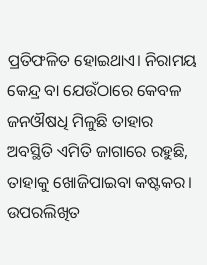ପ୍ରତିଫଳିତ ହୋଇଥାଏ। ନିରାମୟ କେନ୍ଦ୍ର ବା ଯେଉଁଠାରେ କେବଳ ଜନଔଷଧି ମିଳୁଛି ତାହାର ଅବସ୍ଥିତି ଏମିତି ଜାଗାରେ ରହୁଛି, ତାହାକୁ ଖୋଜିପାଇବା କଷ୍ଟକର।
ଉପରଲିଖିତ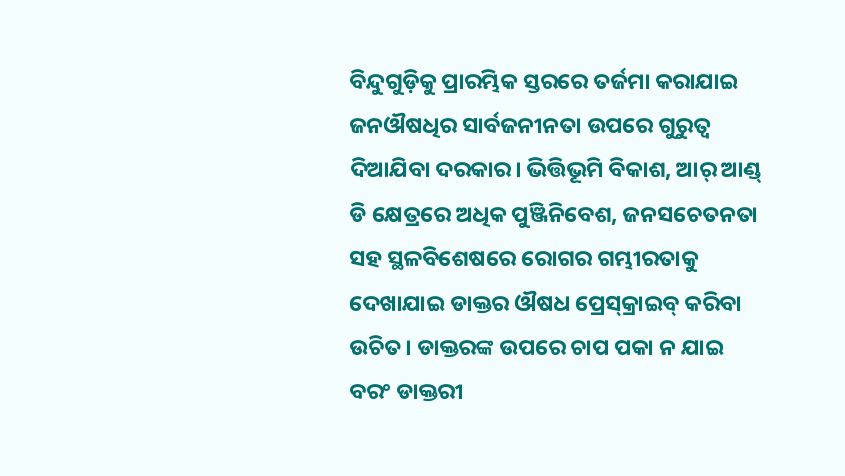ବିନ୍ଦୁଗୁଡ଼ିକୁ ପ୍ରାରମ୍ଭିକ ସ୍ତରରେ ତର୍ଜମା କରାଯାଇ ଜନଔଷଧିର ସାର୍ବଜନୀନତା ଉପରେ ଗୁରୁତ୍ୱ ଦିଆଯିବା ଦରକାର। ଭିତ୍ତିଭୂମି ବିକାଶ, ଆର୍‌ ଆଣ୍ଡ୍‌ ଡି କ୍ଷେତ୍ରରେ ଅଧିକ ପୁଞ୍ଜିନିବେଶ, ଜନସଚେତନତା ସହ ସ୍ଥଳବିଶେଷରେ ରୋଗର ଗମ୍ଭୀରତାକୁ ଦେଖାଯାଇ ଡାକ୍ତର ଔଷଧ ପ୍ରେସ୍‌କ୍ରାଇବ୍‌ କରିବା ଉଚିତ। ଡାକ୍ତରଙ୍କ ଉପରେ ଚାପ ପକା ନ ଯାଇ ବରଂ ଡାକ୍ତରୀ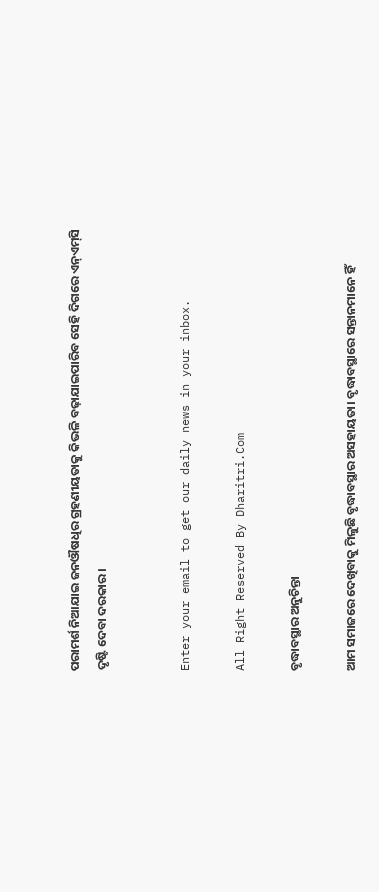ପରାମର୍ଶ ନିଆଯାଇ ଜନଔଷଧିର ଗ୍ରହଣୀୟତାକୁ କିଭଳି ବଢ଼ାଯାଇପାରିବ ସେହି ଦିଗରେ ଏନ୍‌ଏମ୍‌ସି ଦୃଷ୍ଟି ଦେବା ଦରକାର।


Enter your email to get our daily news in your inbox.

All Right Reserved By Dharitri.Com

ବୃଦ୍ଧାବସ୍ଥାର ଅନୁଚିନ୍ତା

ଆମ ସମାଜରେ ଦେଖିବାକୁ ମିଳୁଛି ବୃଦ୍ଧାବସ୍ଥାର ଅସହାୟତା। ବୃଦ୍ଧାବସ୍ଥାରେ ସନ୍ତାନମାନେ ହିଁ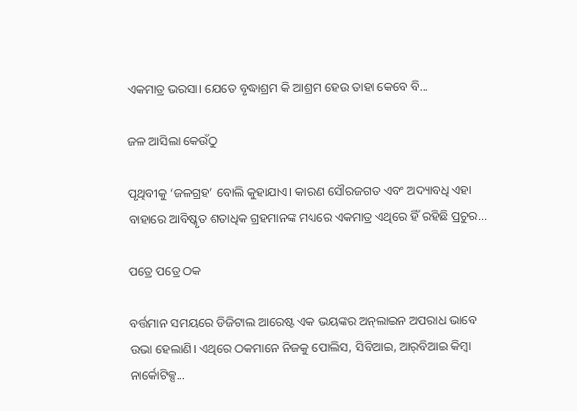ଏକମାତ୍ର ଭରସା। ଯେତେ ବୃଦ୍ଧାଶ୍ରମ କି ଆଶ୍ରମ ହେଉ ତାହା କେବେ ବି...

ଜଳ ଆସିଲା କେଉଁଠୁ

ପୃଥିବୀକୁ ‘ଜଳଗ୍ରହ’ ବୋଲି କୁହାଯାଏ। କାରଣ ସୌରଜଗତ ଏବଂ ଅଦ୍ୟାବଧି ଏହା ବାହାରେ ଆବିଷ୍କୃତ ଶତାଧିକ ଗ୍ରହମାନଙ୍କ ମଧ୍ୟରେ ଏକମାତ୍ର ଏଥିରେ ହିଁ ରହିଛି ପ୍ରଚୁର...

ପତ୍ରେ ପତ୍ରେ ଠକ

ବର୍ତ୍ତମାନ ସମୟରେ ଡିଜିଟାଲ ଆରେଷ୍ଟ ଏକ ଭୟଙ୍କର ଅନ୍‌ଲାଇନ ଅପରାଧ ଭାବେ ଉଭା ହେଲାଣି। ଏଥିରେ ଠକମାନେ ନିଜକୁ ପୋଲିସ, ସିବିଆଇ, ଆର୍‌ବିଆଇ କିମ୍ବା ନାର୍କୋଟିକ୍ସ...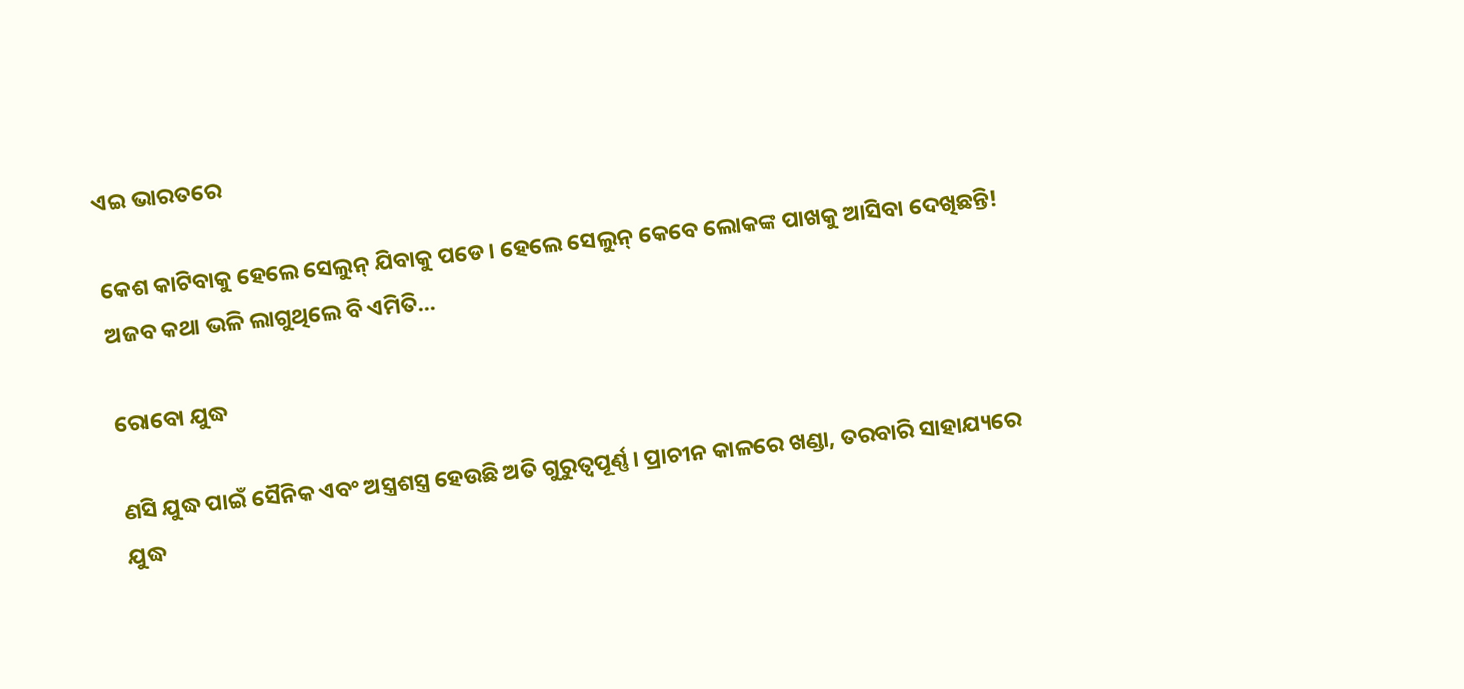ଏଇ ଭାରତରେ

କେଶ କାଟିବାକୁ ହେଲେ ସେଲୁନ୍‌ ଯିବାକୁ ପଡେ। ହେଲେ ସେଲୁନ୍‌ କେବେ ଲୋକଙ୍କ ପାଖକୁ ଆସିବା ଦେଖିଛନ୍ତି! ଅଜବ କଥା ଭଳି ଲାଗୁଥିଲେ ବି ଏମିତି...

ରୋବୋ ଯୁଦ୍ଧ

ଣସି ଯୁଦ୍ଧ ପାଇଁ ସୈନିକ ଏବଂ ଅସ୍ତ୍ରଶସ୍ତ୍ର ହେଉଛି ଅତି ଗୁରୁତ୍ୱପୂର୍ଣ୍ଣ। ପ୍ରାଚୀନ କାଳରେ ଖଣ୍ଡା, ତରବାରି ସାହାଯ୍ୟରେ ଯୁଦ୍ଧ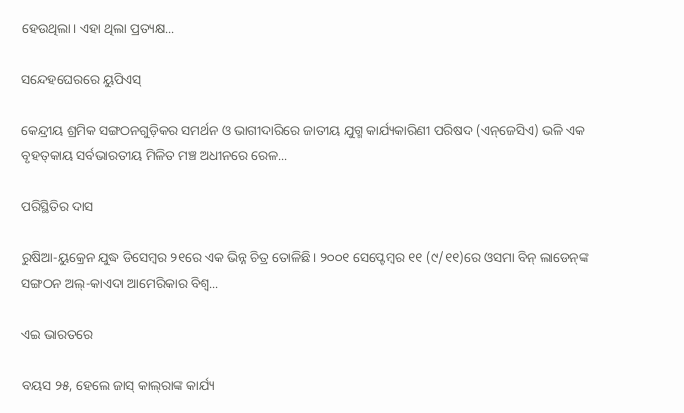ହେଉଥିଲା। ଏହା ଥିଲା ପ୍ରତ୍ୟକ୍ଷ...

ସନ୍ଦେହଘେରରେ ୟୁପିଏସ୍‌

କେନ୍ଦ୍ରୀୟ ଶ୍ରମିକ ସଙ୍ଗଠନଗୁଡ଼ିକର ସମର୍ଥନ ଓ ଭାଗୀଦାରିରେ ଜାତୀୟ ଯୁଗ୍ମ କାର୍ଯ୍ୟକାରିଣୀ ପରିଷଦ (ଏନ୍‌ଜେସିଏ) ଭଳି ଏକ ବୃହତ୍‌କାୟ ସର୍ବଭାରତୀୟ ମିଳିତ ମଞ୍ଚ ଅଧୀନରେ ରେଳ...

ପରିସ୍ଥିତିର ଦାସ

ରୁଷିଆ-ୟୁକ୍ରେନ ଯୁଦ୍ଧ ଡିସେମ୍ବର ୨୧ରେ ଏକ ଭିନ୍ନ ଚିତ୍ର ତୋଳିଛି। ୨୦୦୧ ସେପ୍ଟେମ୍ବର ୧୧ (୯/୧୧)ରେ ଓସମା ବିନ୍‌ ଲାଡେନ୍‌ଙ୍କ ସଙ୍ଗଠନ ଅଲ୍‌-କାଏଦା ଆମେରିକାର ବିଶ୍ୱ...

ଏଇ ଭାରତରେ

ବୟସ ୨୫, ହେଲେ ଜାସ୍‌ କାଲ୍‌ରାଙ୍କ କାର୍ଯ୍ୟ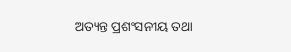ଅତ୍ୟନ୍ତ ପ୍ରଶଂସନୀୟ ତଥା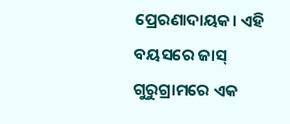ପ୍ରେରଣାଦାୟକ। ଏହି ବୟସରେ ଜାସ୍‌ ଗୁରୁଗ୍ରାମରେ ଏକ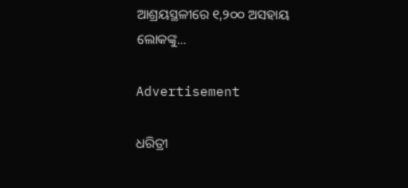ଆଶ୍ରୟସ୍ଥଳୀରେ ୧,୨୦୦ ଅସହାୟ ଲୋକଙ୍କୁ...

Advertisement

ଧରିତ୍ରୀ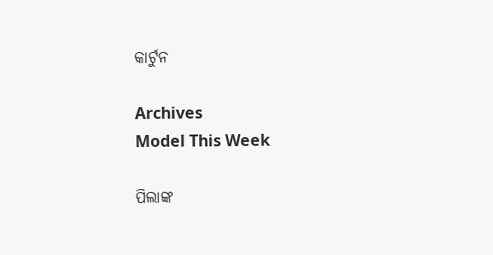କାର୍ଟୁନ

Archives
Model This Week

ପିଲାଙ୍କ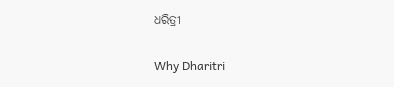ଧରିତ୍ରୀ

Why Dharitri